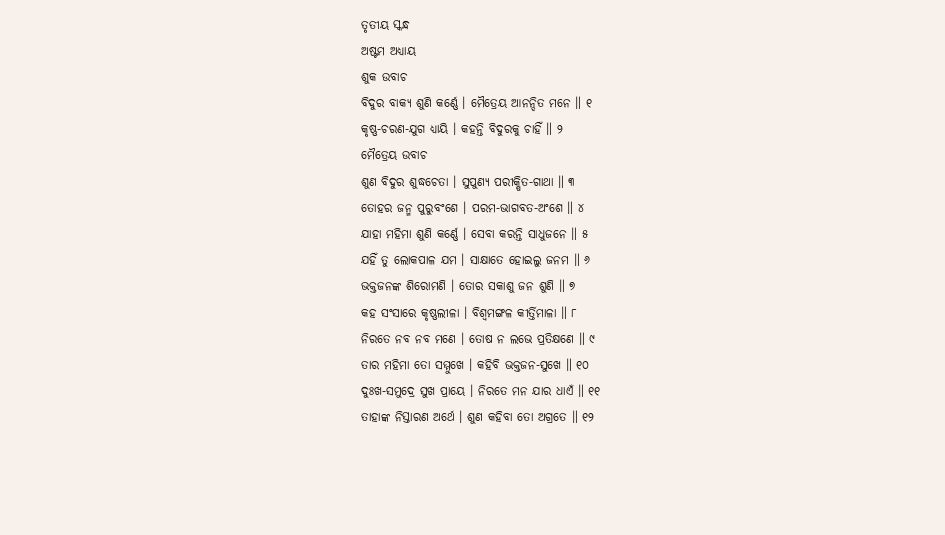ତୃତୀୟ ସ୍କନ୍ଧ
ଅଷ୍ଟମ ଅଧ୍ୟାୟ
ଶୁକ ଉବାଚ
ବିଦୁର ବାକ୍ୟ ଶୁଣି କର୍ଣ୍ଣେ । ମୈତ୍ରେୟ ଆନନ୍ଦିତ ମନେ ॥ ୧
କୃଷ୍ଣ-ଚରଣ-ଯୁଗ ଧ୍ୟାୟି । କହନ୍ତି ବିଦୁରକୁ ଚାହିଁ ॥ ୨
ମୈତ୍ରେୟ ଉବାଚ
ଶୁଣ ବିଦୁର ଶୁଦ୍ଧଚେତା । ସୁପୁଣ୍ୟ ପରୀକ୍ଷିତ-ଗାଥା ॥ ୩
ତୋହର ଜନ୍ମ ପୁରୁବଂଶେ । ପରମ-ଭାଗବତ-ଅଂଶେ ॥ ୪
ଯାହା ମହିମା ଶୁଣି କର୍ଣ୍ଣେ । ସେବା କରନ୍ତି ସାଧୁଜନେ ॥ ୫
ଯହିଁ ତୁ ଲୋକପାଳ ଯମ । ସାକ୍ଷାତେ ହୋଇଲୁ ଜନମ ॥ ୬
ଭକ୍ତଜନଙ୍କ ଶିରୋମଣି । ତୋର ସକାଶୁ ଜନ ଶୁଣି ॥ ୭
କହ ସଂସାରେ କୃଷ୍ଣଲୀଳା । ବିଶ୍ୱମଙ୍ଗଳ କୀର୍ତ୍ତିମାଳା ॥ ୮
ନିରତେ ନବ ନବ ମଣେ । ତୋଷ ନ ଲଭେ ପ୍ରତିକ୍ଷଣେ ॥ ୯
ତାର ମହିମା ତୋ ସମ୍ମୁଖେ । କହିବି ଭକ୍ତଜନ-ସୁଖେ ॥ ୧୦
ଦୁଃଖ-ସମୁଦ୍ରେ ସୁଖ ପ୍ରାୟେ । ନିରତେ ମନ ଯାର ଧାଏଁ ॥ ୧୧
ତାହାଙ୍କ ନିସ୍ତାରଣ ଅର୍ଥେ । ଶୁଣ କହିବା ତୋ ଅଗ୍ରତେ ॥ ୧୨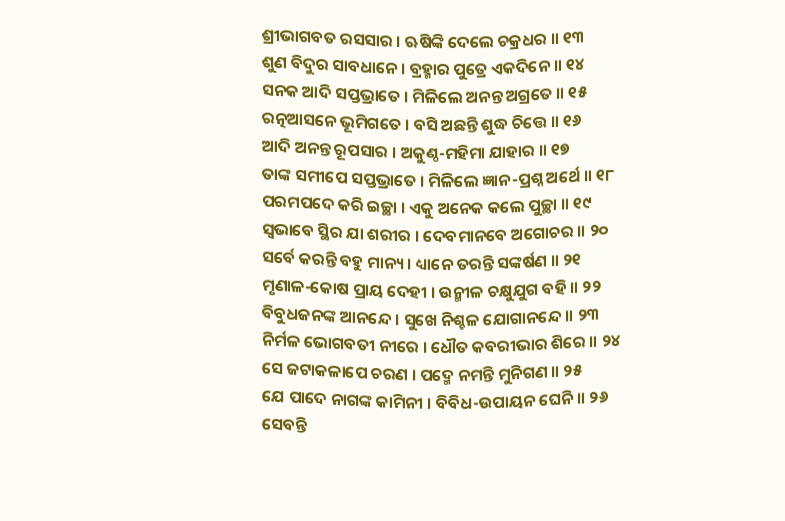ଶ୍ରୀଭାଗବତ ରସସାର । ଋଷିଙ୍କି ଦେଲେ ଚକ୍ରଧର ॥ ୧୩
ଶୁଣ ବିଦୁର ସାବଧାନେ । ବ୍ରହ୍ମାର ପୁତ୍ରେ ଏକଦିନେ ॥ ୧୪
ସନକ ଆଦି ସପ୍ତଭ୍ରାତେ । ମିଳିଲେ ଅନନ୍ତ ଅଗ୍ରତେ ॥ ୧୫
ରତ୍ନଆସନେ ଭୂମିଗତେ । ବସି ଅଛନ୍ତି ଶୁଦ୍ଧ ଚିତ୍ତେ ॥ ୧୬
ଆଦି ଅନନ୍ତ ରୂପସାର । ଅକୁଣ୍ଠ-ମହିମା ଯାହାର ॥ ୧୭
ତାଙ୍କ ସମୀପେ ସପ୍ତଭ୍ରାତେ । ମିଳିଲେ ଜ୍ଞାନ-ପ୍ରଶ୍ନ ଅର୍ଥେ ॥ ୧୮
ପରମପଦେ କରି ଇଚ୍ଛା । ଏକୁ ଅନେକ କଲେ ପୁଚ୍ଛା ॥ ୧୯
ସ୍ୱଭାବେ ସ୍ଥିର ଯା ଶରୀର । ଦେବମାନବେ ଅଗୋଚର ॥ ୨୦
ସର୍ବେ କରନ୍ତି ବହୁ ମାନ୍ୟ । ଧ୍ୟାନେ ତରନ୍ତି ସଙ୍କର୍ଷଣ ॥ ୨୧
ମୃଣାଳ-କୋଷ ପ୍ରାୟ ଦେହୀ । ଉନ୍ମୀଳ ଚକ୍ଷୁଯୁଗ ବହି ॥ ୨୨
ବିବୁଧଜନଙ୍କ ଆନନ୍ଦେ । ସୁଖେ ନିଶ୍ଚଳ ଯୋଗାନନ୍ଦେ ॥ ୨୩
ନିର୍ମଳ ଭୋଗବତୀ ନୀରେ । ଧୌତ କବରୀଭାର ଶିରେ ॥ ୨୪
ସେ ଜଟାକଳାପେ ଚରଣ । ପଦ୍ମେ ନମନ୍ତି ମୁନିଗଣ ॥ ୨୫
ଯେ ପାଦେ ନାଗଙ୍କ କାମିନୀ । ବିବିଧ-ଉପାୟନ ଘେନି ॥ ୨୬
ସେବନ୍ତି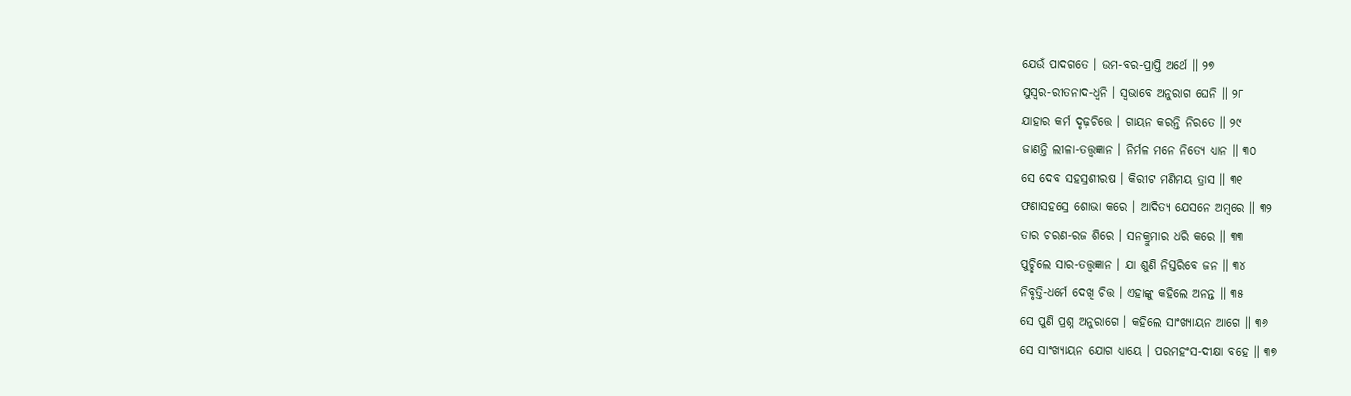ଯେଉଁ ପାଦଗତେ । ଉମ-ବର-ପ୍ରାପ୍ତି ଅର୍ଥେ ॥ ୨୭
ସୁସ୍ୱର-ରୀତନାଦ-ଧ୍ୱନି । ସ୍ୱଭାବେ ଅନୁରାଗ ଘେନି ॥ ୨୮
ଯାହାର କର୍ମ ଦୃଢ଼ଚିତ୍ତେ । ଗାୟନ କରନ୍ତି ନିରତେ ॥ ୨୯
ଜାଣନ୍ତି ଲୀଳା-ତତ୍ତ୍ବଜ୍ଞାନ । ନିର୍ମଳ ମନେ ନିତ୍ୟେ ଧ୍ୟାନ ॥ ୩୦
ସେ ଦେବ ସହସ୍ରଶୀରଷ । କିରୀଟ ମଣିମୟ ତ୍ରାସ ॥ ୩୧
ଫଣାସହସ୍ରେ ଶୋଭା କରେ । ଆଦିତ୍ୟ ଯେସନେ ଅମ୍ବରେ ॥ ୩୨
ତାର ଚରଣ-ରଜ ଶିରେ । ସନକ୍ରୁମାର ଧରି କରେ ॥ ୩୩
ପୁଚ୍ଛିଲେ ସାର-ତତ୍ତ୍ବଜ୍ଞାନ । ଯା ଶୁଣି ନିସ୍ତରିବେ ଜନ ॥ ୩୪
ନିବୃତ୍ତି-ଧର୍ମେ ଦେଖି ଚିତ୍ତ । ଏହାଙ୍କୁ କହିଲେ ଅନନ୍ତ ॥ ୩୫
ସେ ପୁଣି ପ୍ରଶ୍ନ ଅନୁରାଗେ । କହିଲେ ସାଂଖ୍ୟାୟନ ଆଗେ ॥ ୩୬
ସେ ସାଂଖ୍ୟାୟନ ଯୋଗ ଧ୍ୟାୟେ । ପରମହଂସ-ଦୀକ୍ଷା ବହେ ॥ ୩୭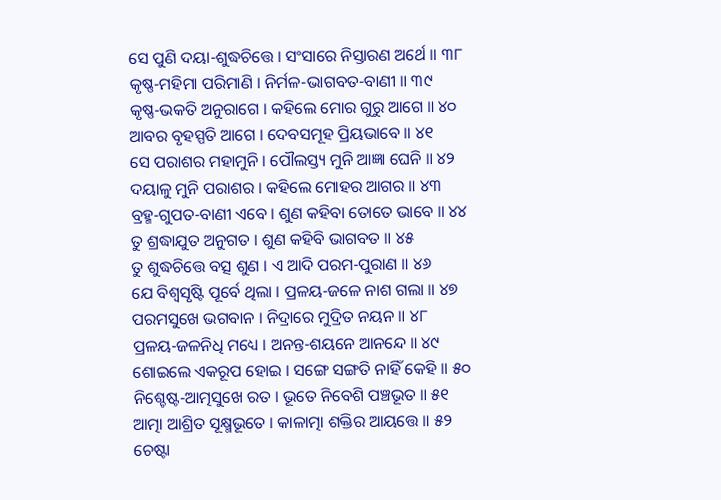ସେ ପୁଣି ଦୟା-ଶୁଦ୍ଧଚିତ୍ତେ । ସଂସାରେ ନିସ୍ତାରଣ ଅର୍ଥେ ॥ ୩୮
କୃଷ୍ଣ-ମହିମା ପରିମାଣି । ନିର୍ମଳ-ଭାଗବତ-ବାଣୀ ॥ ୩୯
କୃଷ୍ଣ-ଭକତି ଅନୁରାଗେ । କହିଲେ ମୋର ଗୁରୁ ଆଗେ ॥ ୪୦
ଆବର ବୃହସ୍ପତି ଆଗେ । ଦେବସମୂହ ପ୍ରିୟଭାବେ ॥ ୪୧
ସେ ପରାଶର ମହାମୁନି । ପୌଲସ୍ତ୍ୟ ମୁନି ଆଜ୍ଞା ଘେନି ॥ ୪୨
ଦୟାଳୁ ମୁନି ପରାଶର । କହିଲେ ମୋହର ଆଗର ॥ ୪୩
ବ୍ରହ୍ମ-ଗୁପତ-ବାଣୀ ଏବେ । ଶୁଣ କହିବା ତୋତେ ଭାବେ ॥ ୪୪
ତୁ ଶ୍ରଦ୍ଧାଯୁତ ଅନୁଗତ । ଶୁଣ କହିବି ଭାଗବତ ॥ ୪୫
ତୁ ଶୁଦ୍ଧଚିତ୍ତେ ବତ୍ସ ଶୁଣ । ଏ ଆଦି ପରମ-ପୁରାଣ ॥ ୪୬
ଯେ ବିଶ୍ୱସୃଷ୍ଟି ପୂର୍ବେ ଥିଲା । ପ୍ରଳୟ-ଜଳେ ନାଶ ଗଲା ॥ ୪୭
ପରମସୁଖେ ଭଗବାନ । ନିଦ୍ରାରେ ମୁଦ୍ରିତ ନୟନ ॥ ୪୮
ପ୍ରଳୟ-ଜଳନିଧି ମଧ୍ୟେ । ଅନନ୍ତ-ଶୟନେ ଆନନ୍ଦେ ॥ ୪୯
ଶୋଇଲେ ଏକରୂପ ହୋଇ । ସଙ୍ଗେ ସଙ୍ଗତି ନାହିଁ କେହି ॥ ୫୦
ନିଶ୍ଚେଷ୍ଟ-ଆତ୍ମସୁଖେ ରତ । ଭୂତେ ନିବେଶି ପଞ୍ଚଭୂତ ॥ ୫୧
ଆତ୍ମା ଆଶ୍ରିତ ସୂକ୍ଷ୍ମଭୂତେ । କାଳାତ୍ମା ଶକ୍ତିର ଆୟତ୍ତେ ॥ ୫୨
ଚେଷ୍ଟା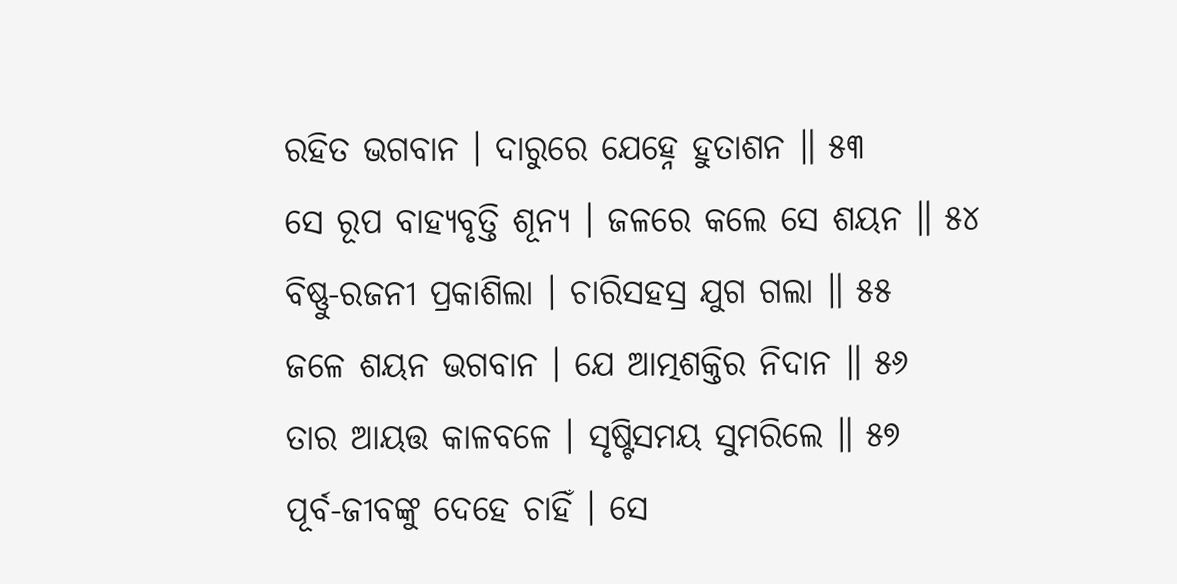ରହିତ ଭଗବାନ । ଦାରୁରେ ଯେହ୍ନେ ହୁତାଶନ ॥ ୫୩
ସେ ରୂପ ବାହ୍ୟବୃତ୍ତି ଶୂନ୍ୟ । ଜଳରେ କଲେ ସେ ଶୟନ ॥ ୫୪
ବିଷ୍ଣୁ-ରଜନୀ ପ୍ରକାଶିଲା । ଚାରିସହସ୍ର ଯୁଗ ଗଲା ॥ ୫୫
ଜଳେ ଶୟନ ଭଗବାନ । ଯେ ଆତ୍ମଶକ୍ତିର ନିଦାନ ॥ ୫୬
ତାର ଆୟତ୍ତ କାଳବଳେ । ସୃଷ୍ଟିସମୟ ସୁମରିଲେ ॥ ୫୭
ପୂର୍ବ-ଜୀବଙ୍କୁ ଦେହେ ଚାହିଁ । ସେ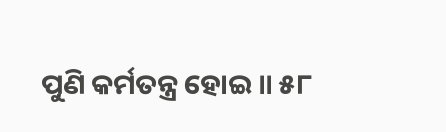ପୁଣି କର୍ମତନ୍ତ୍ର ହୋଇ ॥ ୫୮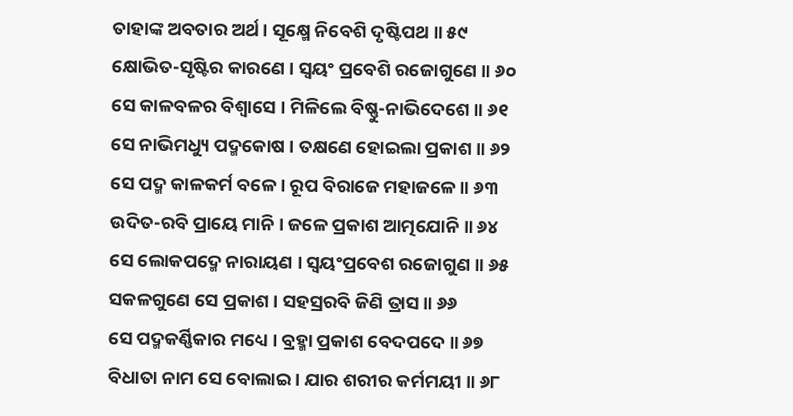ତାହାଙ୍କ ଅବତାର ଅର୍ଥ । ସୂକ୍ଷ୍ମେ ନିବେଶି ଦୃଷ୍ଟିପଥ ॥ ୫୯
କ୍ଷୋଭିତ-ସୃଷ୍ଟିର କାରଣେ । ସ୍ୱୟଂ ପ୍ରବେଶି ରଜୋଗୁଣେ ॥ ୬୦
ସେ କାଳବଳର ବିଶ୍ୱାସେ । ମିଳିଲେ ବିଷ୍ଣୁ-ନାଭିଦେଶେ ॥ ୬୧
ସେ ନାଭିମଧ୍ୟୁ ପଦ୍ମକୋଷ । ତକ୍ଷଣେ ହୋଇଲା ପ୍ରକାଶ ॥ ୬୨
ସେ ପଦ୍ମ କାଳକର୍ମ ବଳେ । ରୂପ ବିରାଜେ ମହାଜଳେ ॥ ୬୩
ଉଦିତ-ରବି ପ୍ରାୟେ ମାନି । ଜଳେ ପ୍ରକାଶ ଆତ୍ମଯୋନି ॥ ୬୪
ସେ ଲୋକପଦ୍ମେ ନାରାୟଣ । ସ୍ୱୟଂପ୍ରବେଶ ରଜୋଗୁଣ ॥ ୬୫
ସକଳଗୁଣେ ସେ ପ୍ରକାଶ । ସହସ୍ରରବି ଜିଣି ତ୍ରାସ ॥ ୬୬
ସେ ପଦ୍ମକର୍ଣ୍ଣିକାର ମଧ୍ୟେ । ବ୍ରହ୍ମା ପ୍ରକାଶ ବେଦପଦେ ॥ ୬୭
ବିଧାତା ନାମ ସେ ବୋଲାଇ । ଯାର ଶରୀର କର୍ମମୟୀ ॥ ୬୮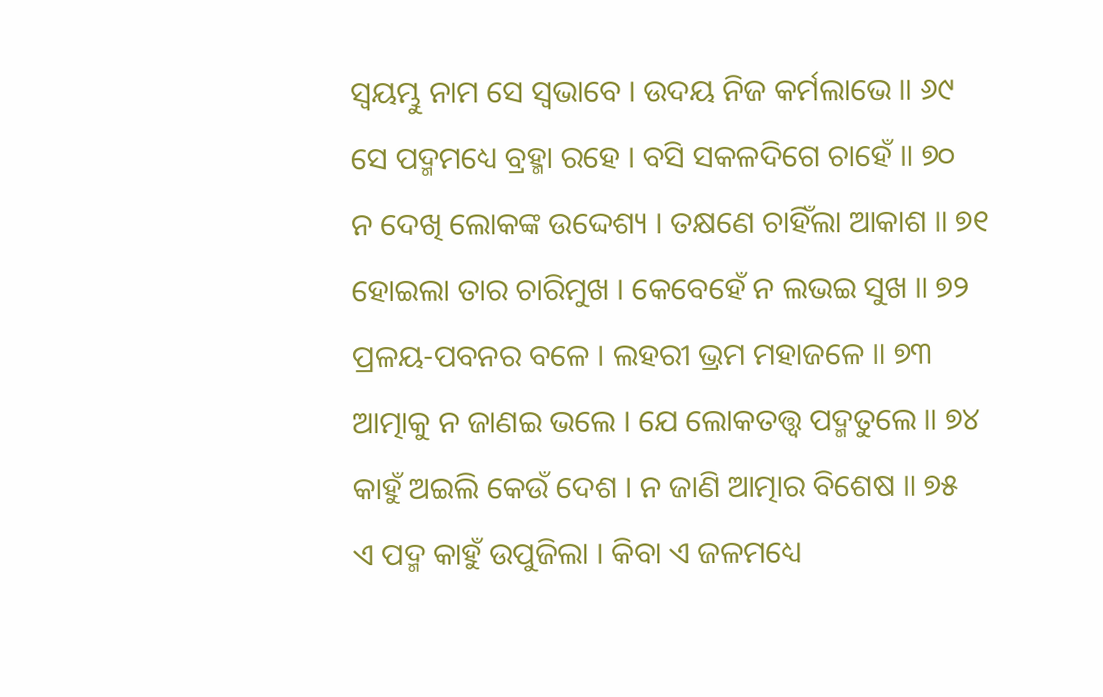ସ୍ୱୟମ୍ଭୁ ନାମ ସେ ସ୍ୱଭାବେ । ଉଦୟ ନିଜ କର୍ମଲାଭେ ॥ ୬୯
ସେ ପଦ୍ମମଧ୍ୟେ ବ୍ରହ୍ମା ରହେ । ବସି ସକଳଦିଗେ ଚାହେଁ ॥ ୭୦
ନ ଦେଖି ଲୋକଙ୍କ ଉଦ୍ଦେଶ୍ୟ । ତକ୍ଷଣେ ଚାହିଁଲା ଆକାଶ ॥ ୭୧
ହୋଇଲା ତାର ଚାରିମୁଖ । କେବେହେଁ ନ ଲଭଇ ସୁଖ ॥ ୭୨
ପ୍ରଳୟ-ପବନର ବଳେ । ଲହରୀ ଭ୍ରମ ମହାଜଳେ ॥ ୭୩
ଆତ୍ମାକୁ ନ ଜାଣଇ ଭଲେ । ଯେ ଲୋକତତ୍ତ୍ବ ପଦ୍ମତୁଲେ ॥ ୭୪
କାହୁଁ ଅଇଲି କେଉଁ ଦେଶ । ନ ଜାଣି ଆତ୍ମାର ବିଶେଷ ॥ ୭୫
ଏ ପଦ୍ମ କାହୁଁ ଉପୁଜିଲା । କିବା ଏ ଜଳମଧ୍ୟେ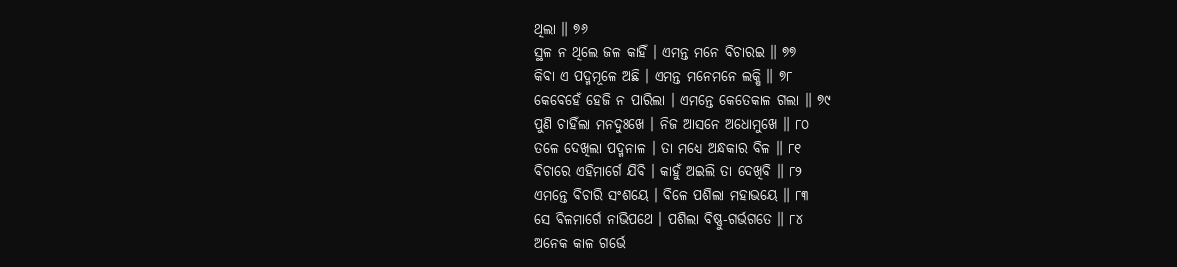ଥିଲା ॥ ୭୬
ସ୍ଥଳ ନ ଥିଲେ ଜଳ କାହିଁ । ଏମନ୍ତ ମନେ ବିଚାରଇ ॥ ୭୭
କିବା ଏ ପଦ୍ମମୂଳେ ଅଛି । ଏମନ୍ତ ମନେମନେ ଲକ୍ଷି ॥ ୭୮
କେବେହେଁ ହେଜି ନ ପାରିଲା । ଏମନ୍ତେ କେତେକାଳ ଗଲା ॥ ୭୯
ପୁଣି ଚାହିଁଲା ମନଦୁଃଖେ । ନିଜ ଆସନେ ଅଧୋମୁଖେ ॥ ୮୦
ତଳେ ଦେଖିଲା ପଦ୍ମନାଳ । ତା ମଧ୍ୟେ ଅନ୍ଧକାର ବିଳ ॥ ୮୧
ବିଚାରେ ଏହିମାର୍ଗେ ଯିବି । କାହୁଁ ଅଇଲି ତା ଦେଖିବି ॥ ୮୨
ଏମନ୍ତେ ବିଚାରି ସଂଶୟେ । ବିଳେ ପଶିଲା ମହାଭୟେ ॥ ୮୩
ସେ ବିଳମାର୍ଗେ ନାଭିପଥେ । ପଶିଲା ବିଷ୍ଣୁ-ଗର୍ଭଗତେ ॥ ୮୪
ଅନେକ କାଳ ଗର୍ଭେ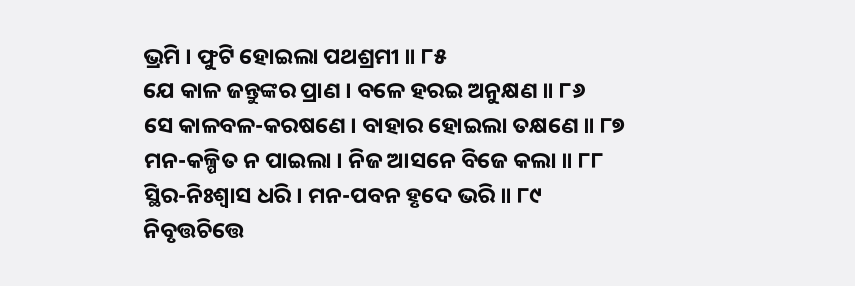ଭ୍ରମି । ଫୁଟି ହୋଇଲା ପଥଶ୍ରମୀ ॥ ୮୫
ଯେ କାଳ ଜନ୍ତୁଙ୍କର ପ୍ରାଣ । ବଳେ ହରଇ ଅନୁକ୍ଷଣ ॥ ୮୬
ସେ କାଳବଳ-କରଷଣେ । ବାହାର ହୋଇଲା ତକ୍ଷଣେ ॥ ୮୭
ମନ-କଳ୍ପିତ ନ ପାଇଲା । ନିଜ ଆସନେ ବିଜେ କଲା ॥ ୮୮
ସ୍ଥିର-ନିଃଶ୍ୱାସ ଧରି । ମନ-ପବନ ହୃଦେ ଭରି ॥ ୮୯
ନିବୃତ୍ତଚିତ୍ତେ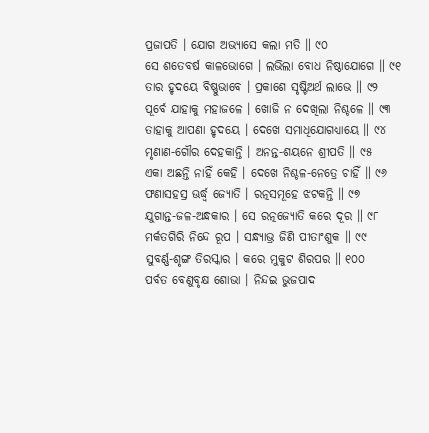ପ୍ରଜାପତି । ଯୋଗ ଅଭ୍ୟାସେ କଲା ମତି ॥ ୯୦
ସେ ଶତେବର୍ଷ କାଳଭୋଗେ । ଲଭିଲା ବୋଧ ନିଷ୍ଠାଯୋଗେ ॥ ୯୧
ତାର ହୃଦୟେ ବିଷ୍ଣୁଭାବେ । ପ୍ରକାଶେ ସୃଷ୍ଟିଅର୍ଥ ଲାଭେ ॥ ୯୨
ପୂର୍ବେ ଯାହାକୁ ମହାଜଳେ । ଖୋଜି ନ ଦେଖିଲା ନିଶ୍ଚଳେ ॥ ୯୩
ତାହାକୁ ଆପଣା ହୃଦୟେ । ଦେଖେ ସମାଧିଯୋଗଧ୍ୟାୟେ ॥ ୯୪
ମୃଣାଣ-ଗୌର ଦେହକାନ୍ତି । ଅନନ୍ତ-ଶୟନେ ଶ୍ରୀପତି ॥ ୯୫
ଏକା ଅଛନ୍ତି ନାହିଁ କେହି । ଦେଖେ ନିଶ୍ଚଳ-ନେତ୍ରେ ଚାହିଁ ॥ ୯୬
ଫଣାସହସ୍ର ଊର୍ଦ୍ଧ୍ୱ ଜ୍ୟୋତି । ରତ୍ନସମୂହେ ଝଟକନ୍ତି ॥ ୯୭
ଯୁଗାନ୍ତ-ଜଳ-ଅନ୍ଧକାର । ସେ ରତ୍ନଜ୍ୟୋତି କରେ ଦୂର ॥ ୯୮
ମର୍କତଗିରି ନିନ୍ଦେ ରୂପ । ସନ୍ଧ୍ୟାଭ୍ର ଜିଣି ପୀତାଂଶୁକ ॥ ୯୯
ସୁବର୍ଣ୍ଣ-ଶୃଙ୍ଗ ତିରସ୍କାର । କରେ ମୁକୁଟ ଶିରପର ॥ ୧୦୦
ପର୍ବତ ବେଣୁବୃକ୍ଷ ଶୋଭା । ନିନ୍ଦଇ ଭୁଜପାଦ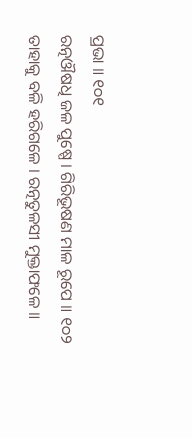ପ୍ରଭା ॥ ୧୦୧
ରତ୍ନଔଷଧି ଜଳ ପୁଷ୍ପେ । ଗିରିଭୂଷଣ ମାଳ ରୂପେ ॥ ୧୦୨
ତାହାକୁ ବଳି ହରିଗଳେ । ରତ୍ନତୁଳସୀ ମୁକ୍ତାଫଳେ ॥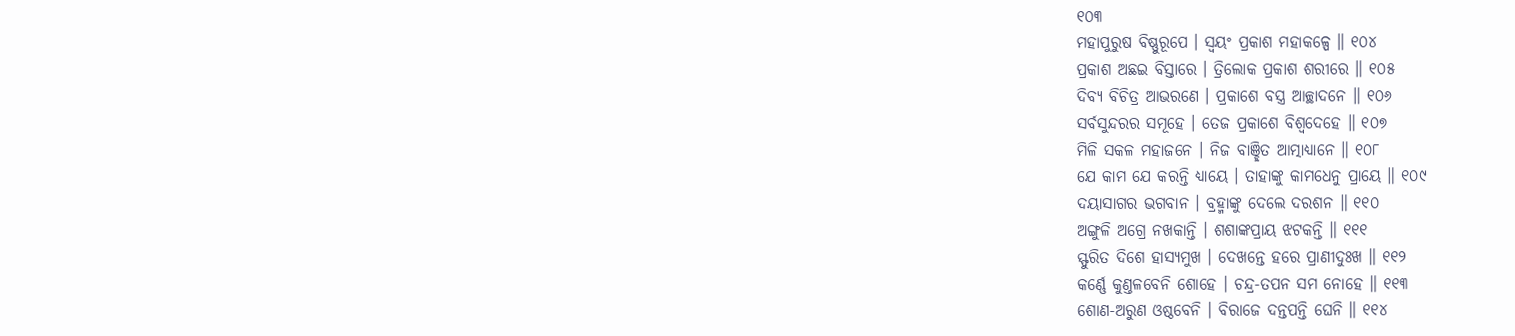୧୦୩
ମହାପୁରୁଷ ବିଷ୍ଣୁରୂପେ । ସ୍ୱୟଂ ପ୍ରକାଶ ମହାକଳ୍ପେ ॥ ୧୦୪
ପ୍ରକାଶ ଅଛଇ ବିସ୍ତାରେ । ତ୍ରିଲୋକ ପ୍ରକାଶ ଶରୀରେ ॥ ୧୦୫
ଦିବ୍ୟ ବିଚିତ୍ର ଆଭରଣେ । ପ୍ରକାଶେ ବସ୍ତ୍ର ଆଚ୍ଛାଦନେ ॥ ୧୦୬
ସର୍ବସୁନ୍ଦରର ସମୂହେ । ତେଜ ପ୍ରକାଶେ ବିଶ୍ୱଦେହେ ॥ ୧୦୭
ମିଳି ସକଳ ମହାଜନେ । ନିଜ ବାଞ୍ଛିତ ଆତ୍ମାଧ୍ୟାନେ ॥ ୧୦୮
ଯେ କାମ ଯେ କରନ୍ତି ଧ୍ୟାୟେ । ତାହାଙ୍କୁ କାମଧେନୁ ପ୍ରାୟେ ॥ ୧୦୯
ଦୟାସାଗର ଭଗବାନ । ବ୍ରହ୍ମାଙ୍କୁ ଦେଲେ ଦରଶନ ॥ ୧୧୦
ଅଙ୍ଗୁଳି ଅଗ୍ରେ ନଖକାନ୍ତି । ଶଶାଙ୍କପ୍ରାୟ ଝଟକନ୍ତି ॥ ୧୧୧
ସ୍ଫୁରିତ ଦିଶେ ହାସ୍ୟମୁଖ । ଦେଖନ୍ତେ ହରେ ପ୍ରାଣୀଦୁଃଖ ॥ ୧୧୨
କର୍ଣ୍ଣେ କୁଣ୍ତଳବେନି ଶୋହେ । ଚନ୍ଦ୍ର-ତପନ ସମ ନୋହେ ॥ ୧୧୩
ଶୋଣ-ଅରୁଣ ଓଷ୍ଠବେନି । ବିରାଜେ ଦନ୍ତପନ୍ତି ଘେନି ॥ ୧୧୪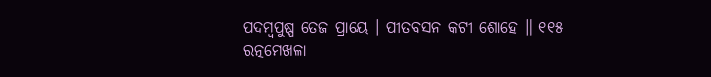ପଦମ୍ବପୁଷ୍ପ ତେଜ ପ୍ରାୟେ । ପୀତବସନ କଟୀ ଶୋହେ ॥ ୧୧୫
ରତ୍ନମେଖଳା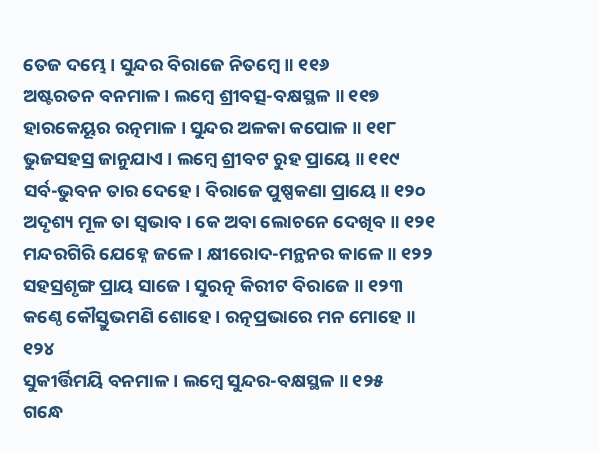ତେଜ ଦମ୍ଭେ । ସୁନ୍ଦର ବିରାଜେ ନିତମ୍ବେ ॥ ୧୧୬
ଅଷ୍ଟରତନ ବନମାଳ । ଲମ୍ବେ ଶ୍ରୀବତ୍ସ-ବକ୍ଷସ୍ଥଳ ॥ ୧୧୭
ହାରକେୟୂର ରତ୍ନମାଳ । ସୁନ୍ଦର ଅଳକା କପୋଳ ॥ ୧୧୮
ଭୁଜସହସ୍ର ଜାନୁଯାଏ । ଲମ୍ବେ ଶ୍ରୀବଟ ରୁହ ପ୍ରାୟେ ॥ ୧୧୯
ସର୍ବ-ଭୁବନ ତାର ଦେହେ । ବିରାଜେ ପୁଷ୍ପକଣା ପ୍ରାୟେ ॥ ୧୨୦
ଅଦୃଶ୍ୟ ମୂଳ ତା ସ୍ୱଭାବ । କେ ଅବା ଲୋଚନେ ଦେଖିବ ॥ ୧୨୧
ମନ୍ଦରଗିରି ଯେହ୍ନେ ଜଳେ । କ୍ଷୀରୋଦ-ମନ୍ଥନର କାଳେ ॥ ୧୨୨
ସହସ୍ରଶୃଙ୍ଗ ପ୍ରାୟ ସାଜେ । ସୁରତ୍ନ କିରୀଟ ବିରାଜେ ॥ ୧୨୩
କଣ୍ଠେ କୌସ୍ତୁଭମଣି ଶୋହେ । ରତ୍ନପ୍ରଭାରେ ମନ ମୋହେ ॥ ୧୨୪
ସୁକୀର୍ତ୍ତିମୟି ବନମାଳ । ଲମ୍ବେ ସୁନ୍ଦର-ବକ୍ଷସ୍ଥଳ ॥ ୧୨୫
ଗନ୍ଧେ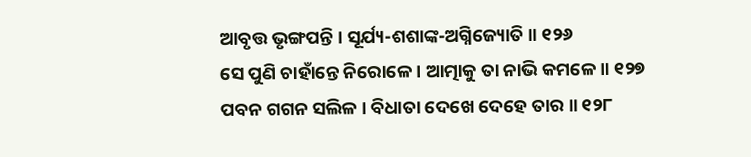ଆବୃତ୍ତ ଭୃଙ୍ଗପନ୍ତି । ସୂର୍ଯ୍ୟ-ଶଶାଙ୍କ-ଅଗ୍ନିଜ୍ୟୋତି ॥ ୧୨୬
ସେ ପୁଣି ଚାହାଁନ୍ତେ ନିରୋଳେ । ଆତ୍ମାକୁ ତା ନାଭି କମଳେ ॥ ୧୨୭
ପବନ ଗଗନ ସଲିଳ । ବିଧାତା ଦେଖେ ଦେହେ ତାର ॥ ୧୨୮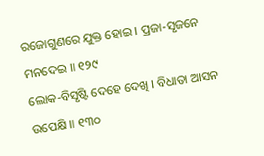ରଜୋଗୁଣରେ ଯୁକ୍ତ ହୋଇ । ପ୍ରଜା-ସୃଜନେ ମନଦେଇ ॥ ୧୨୯
ଲୋକ-ବିସୃଷ୍ଟି ଦେହେ ଦେଖି । ବିଧାତା ଆସନ ଉପେକ୍ଷି ॥ ୧୩୦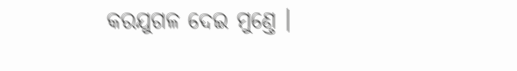କରଯୁଗଳ ଦେଇ ମୁଣ୍ତେ ।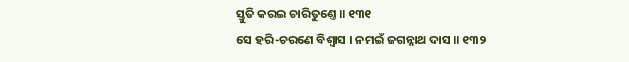ସ୍ତୁତି କରଇ ଚାରିତୁଣ୍ତେ ॥ ୧୩୧
ସେ ହରି-ଚରଣେ ବିଶ୍ୱାସ । ନମଇଁ ଜଗନ୍ନାଥ ଦାସ ॥ ୧୩୨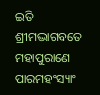ଇତି ଶ୍ରୀମଦ୍ଭାଗବତେ ମହାପୁରାଣେ ପାରମହଂସ୍ୟାଂ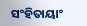ସଂହିତାୟାଂ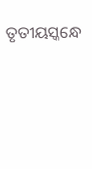ତୃତୀୟସ୍କନ୍ଧେ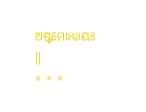ଅଷ୍ଟମୋଽଧ୍ୟାୟଃ ॥
* * *